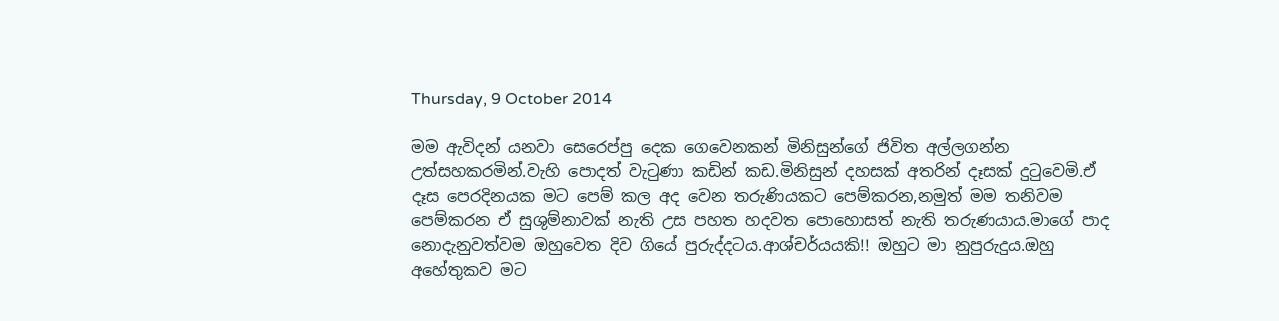Thursday, 9 October 2014

මම ඇවිදන් යනවා සෙරෙප්පු දෙක ගෙවෙනකන් මිනිසුන්ගේ ජිවිත අල්ලගන්න උත්සහකරමින්.වැහි පොදත් වැටුණා කඩින් කඩ.මිනිසුන් දහසක් අතරින් දෑසක් දුටුවෙමි.ඒ දෑස පෙරදිනයක මට පෙම් කල අද වෙන තරුණියකට පෙම්කරන,නමුත් මම තනිවම පෙම්කරන ඒ සුශුම්නාවක් නැති උස පහත හදවත පොහොසත් නැති තරුණයාය.මාගේ පාද නොදැනුවත්වම ඔහුවෙත දිව ගියේ පුරුද්දටය.ආශ්චර්යයකි!! ඔහුට මා නුපුරුදුය.ඔහු අහේතුකව මට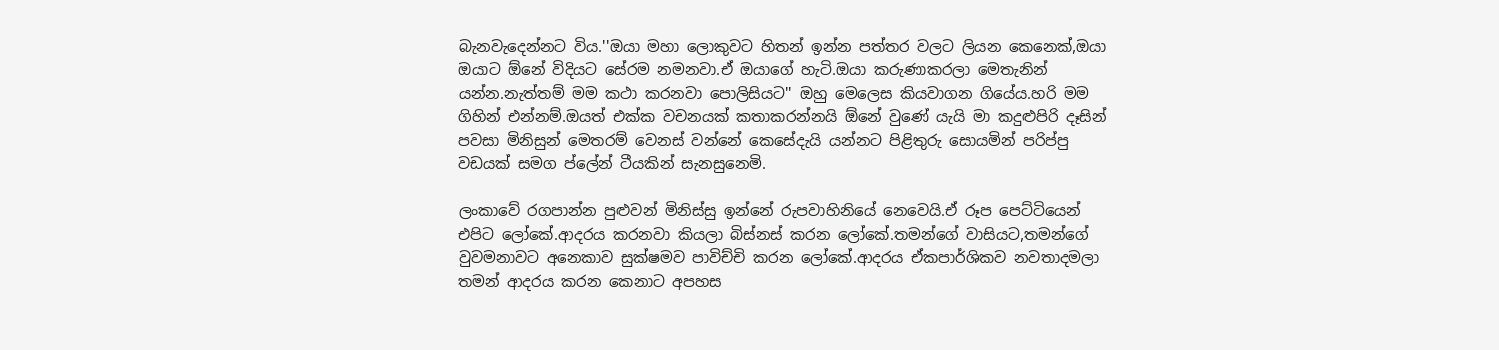බැනවැදෙන්නට විය.''ඔයා මහා ලොකුවට හිතන් ඉන්න පත්තර වලට ලියන කෙනෙක්,ඔයා ඔයාට ඕනේ විදියට සේරම නමනවා.ඒ ඔයාගේ හැටි.ඔයා කරුණාකරලා මෙතැනින් යන්න.නැත්තම් මම කථා කරනවා පොලිසියට'' ඔහු මෙලෙස කියවාගන ගියේය.හරි මම ගිහින් එන්නම්.ඔයත් එක්ක වචනයක් කතාකරන්නයි ඕනේ වුණේ යැයි මා කදුළුපිරි දෑසින් පවසා මිනිසුන් මෙතරම් වෙනස් වන්නේ කෙසේදැයි යන්නට පිළිතුරු සොයමින් පරිප්පු වඩයක් සමග ප්ලේන් ටීයකින් සැනසුනෙමි.

ලංකාවේ රගපාන්න පුළුවන් මිනිස්සු ඉන්නේ රුපවාහිනියේ නෙවෙයි.ඒ රූප පෙට්ටියෙන් එපිට ලෝකේ.ආදරය කරනවා කියලා බිස්නස් කරන ලෝකේ.තමන්ගේ වාසියට,තමන්ගේ වුවමනාවට අනෙකාව සුක්ෂමව පාවිච්චි කරන ලෝකේ.ආදරය ඒකපාර්ශිකව නවතාදමලා තමන් ආදරය කරන කෙනාට අපහස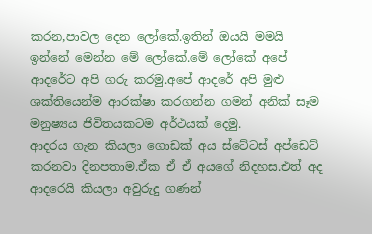කරන,පාවල දෙන ලෝකේ.ඉතින් ඔයයි මමයි ඉන්නේ මෙන්න මේ ලෝකේ.මේ ලෝකේ අපේ ආදරේට අපි ගරු කරමු.අපේ ආදරේ අපි මුළු ශක්තියෙන්ම ආරක්ෂා කරගන්න ගමන් අනික් සෑම මනුෂ්‍යය ජිවිතයකටම අර්ථයක් දෙමු.
ආදරය ගැන කියලා ගොඩක් අය ස්ටේටස් අප්ඩෙට් කරනවා දිනපතාම.ඒක ඒ ඒ අයගේ නිදහස.එත් අද ආදරෙයි කියලා අවුරුදු ගණන්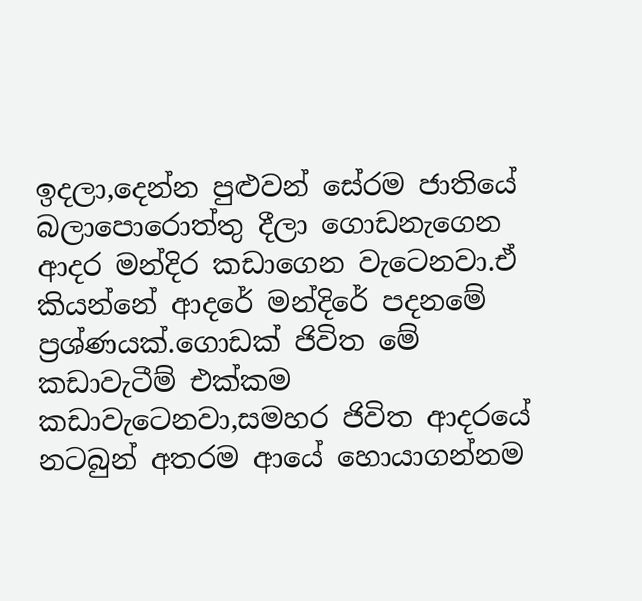ඉදලා,දෙන්න පුළුවන් සේරම ජාතියේ බලාපොරොත්තු දීලා ගොඩනැගෙන ආදර මන්දිර කඩාගෙන වැටෙනවා.ඒ කියන්නේ ආදරේ මන්දිරේ පදනමේ ප්‍රශ්ණයක්.ගොඩක් ජිවිත මේ කඩාවැටීම් එක්කම කඩාවැටෙනවා,සමහර ජිවිත ආදරයේ නටබුන් අතරම ආයේ හොයාගන්නම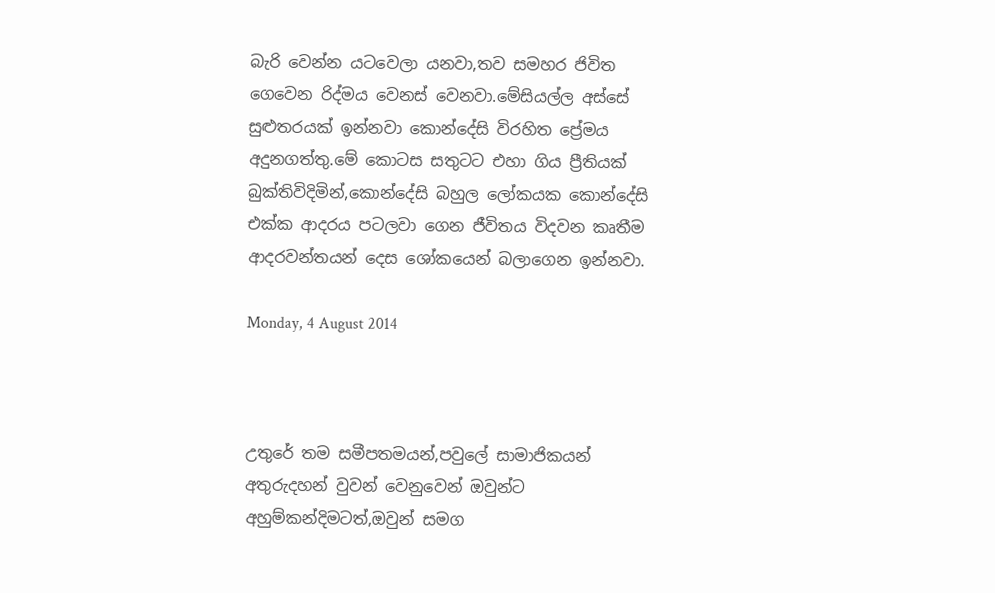බැරි වෙන්න යටවෙලා යනවා,තව සමහර ජිවිත ගෙවෙන රිද්මය වෙනස් වෙනවා.මේසියල්ල අස්සේ සුළුතරයක් ඉන්නවා කොන්දේසි විරහිත ප්‍රේමය අදුනගත්තු.මේ කොටස සතුටට එහා ගිය ප්‍රීතියක් බුක්තිවිදිමින්,කොන්දේසි බහුල ලෝකයක කොන්දේසි එක්ක ආදරය පටලවා ගෙන ජීවිතය විදවන කෘතීම ආදරවන්තයන් දෙස ශෝකයෙන් බලාගෙන ඉන්නවා.

Monday, 4 August 2014



උතුරේ තම සමීපතමයන්,පවුලේ සාමාජිකයන් අතුරුදහන් වුවන් වෙනුවෙන් ඔවුන්ට අහුම්කන්දිමටත්,ඔවුන් සමග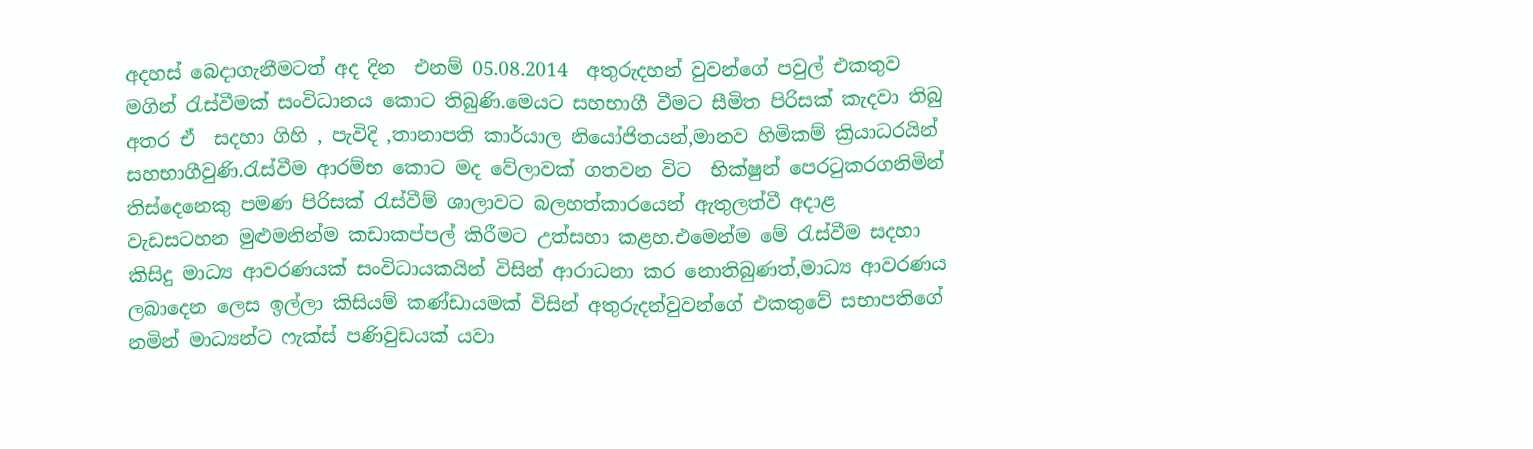අදහස් බෙදාගැනීමටත් අද දින  එනම් 05.08.2014  අතුරුදහන් වුවන්ගේ පවුල් එකතුව මගින් රැස්වීමක් සංවිධානය කොට තිබුණි.මෙයට සහභාගී වීමට සීමිත පිරිසක් කැදවා තිබු අතර ඒ  සදහා ගිහි , පැවිදි ,තානාපති කාර්යාල නියෝජිතයන්,මානව හිමිකම් ක්‍රියාධරයින් සහභාගීවුණි.රැස්වීම ආරම්භ කොට මද වේලාවක් ගතවන විට  භික්ෂුන් පෙරටුකරගනිමින් තිස්දෙනෙකු පමණ පිරිසක් රැස්වීම් ශාලාවට බලහත්කාරයෙන් ඇතුලත්වී අදාළ වැඩසටහන මුළුමනින්ම කඩාකප්පල් කිරීමට උත්සහා කළහ.එමෙන්ම මේ රැස්වීම සදහා කිසිදු මාධ්‍ය ආවරණයක් සංවිධායකයින් විසින් ආරාධනා කර නොතිබුණත්,මාධ්‍ය ආවරණය ලබාදෙන ලෙස ඉල්ලා කිසියම් කණ්ඩායමක් විසින් අතුරුදන්වුවන්ගේ එකතුවේ සභාපතිගේ නමින් මාධ්‍යන්ට ෆැක්ස් පණිවුඩයක් යවා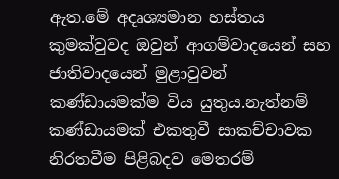ඇත.මේ අදෘශ්‍යමාන හස්තය කුමක්වුවද ඔවුන් ආගම්වාදයෙන් සහ ජාතිවාදයෙන් මුළාවුවන් කණ්ඩායමක්ම විය යුතුය.නැත්නම් කණ්ඩායමක් එකතුවී සාකච්චාවක නිරතවීම පිළිබදව මෙතරම්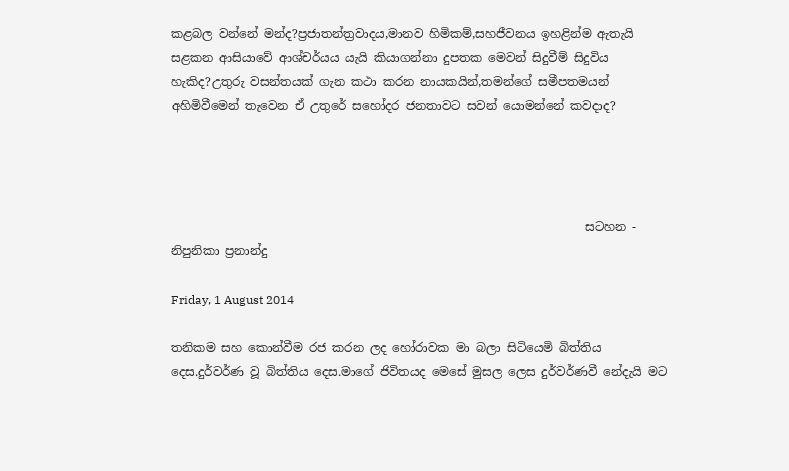කළබල වන්නේ මන්ද?ප්‍රජාතන්ත්‍රවාදය,මානව හිමිකම්,සහජීවනය ඉහළින්ම ඇතැයි සළකන ආසියාවේ ආශ්චර්යය යැයි කියාගන්නා දුපතක මෙවන් සිදුවීම් සිදුවිය හැකිද?උතුරු වසන්තයක් ගැන කථා කරන නායකයින්,තමන්ගේ සමීපතමයන් අහිමිවීමෙන් තැවෙන ඒ උතුරේ සහෝදර ජනතාවට සවන් යොමන්නේ කවදාද?




                                                                     සටහන - නිපුනිකා ප්‍රනාන්දු

Friday, 1 August 2014

තනිකම සහ කොන්වීම රජ කරන ලද හෝරාවක මා බලා සිටියෙමි බිත්තිය දෙස.දුර්වර්ණ වූ බිත්තිය දෙස.මාගේ ජිවිතයද මෙසේ මුසල ලෙස දුර්වර්ණවී නේදැයි මට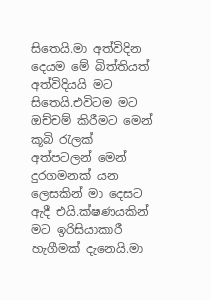සිතෙයි.මා අත්විදින දෙයම මේ බිත්තියත් අත්විදියයි මට සිතෙයි.එවිටම මට ඔච්චම් කිරීමට මෙන් කූබි රැලක් අත්පටලන් මෙන් දුරගමනක් යන ලෙසකින් මා දෙසට ඇදී එයි.ක්ෂණයකින් මට ඉරිසියාකාරී හැගීමක් දැනෙයි.මා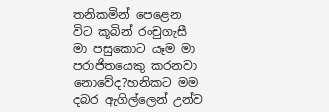තනිකමින් පෙළෙන විට කූබින් රංචුගැසී මා පසුකොට යෑම මා පරාජිතයෙකු කරනවා නොවේද?හනිකට මම දබර ඇගිල්ලෙන් උන්ව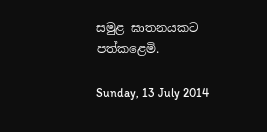සමුළ ඝාතනයකට පත්කළෙමි.

Sunday, 13 July 2014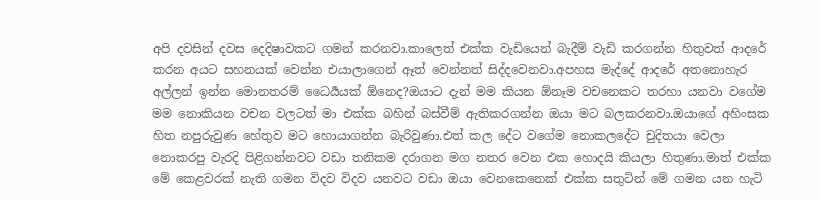අපි දවසින් දවස දෙදිෂාවකට ගමන් කරනවා.කාලෙත් එක්ක වැඩියෙන් බැදීම් වැඩි කරගන්න හිතුවත් ආදරේ කරන අයට සහනයක් වෙන්න එයාලාගෙන් ඈත් වෙන්නත් සිද්දවෙනවා.අපහස මැද්දේ ආදරේ අතනොහැර අල්ලන් ඉන්න මොනතරම් ධෛර්‍යයක් ඕනෙද?ඔයාට දැන් මම කියන ඕනෑම වචනෙකට තරහා යනවා වගේම මම නොකියන වචන වලටත් මා එක්ක බහින් බස්වීම් ඇතිකරගන්න ඔයා මට බලකරනවා.ඔයාගේ අහිංසක හිත නපුරුවුණ හේතුව මට හොයාගන්න බැරිවුණා.එත් කල දේට වගේම නොකලදේට චුදිතයා වෙලා නොකරපු වැරදි පිළිගන්නවට වඩා තනිකම දරාගන මග නතර වෙන එක හොදයි කියලා හිතුණා.මාත් එක්ක මේ කෙළවරක් නැති ගමන විදව විදව යනවට වඩා ඔයා වෙනකෙනෙක් එක්ක සතුටින් මේ ගමන යන හැටි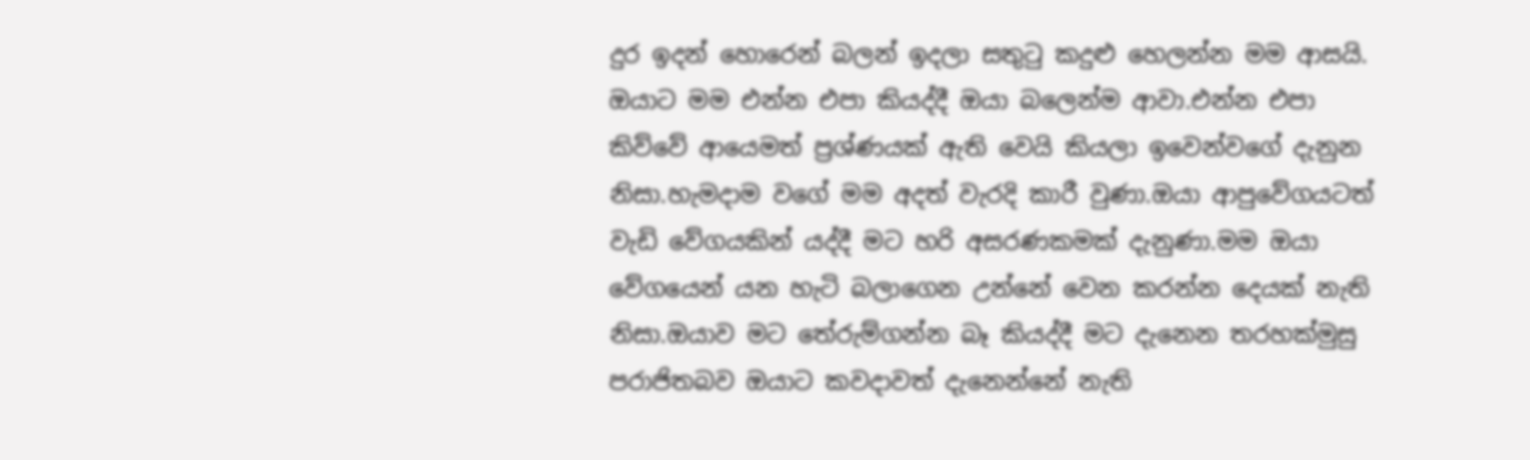දුර ඉදන් හොරෙන් බලන් ඉදලා සතුටු කදුළු හෙලන්න මම ආසයි.
ඔයාට මම එන්න එපා කියද්දී ඔයා බලෙන්ම ආවා.එන්න එපා කිව්වේ ආයෙමත් ප්‍රශ්ණයක් ඇති වෙයි කියලා ඉවෙන්වගේ දැනුන නිසා.හැමදාම වගේ මම අදත් වැරදි කාරී වුණා.ඔයා ආපුවේගයටත් වැඩි වේගයකින් යද්දී මට හරි අසරණකමක් දැනුණා.මම ඔයා වේගයෙන් යන හැටි බලාගෙන උන්නේ වෙන කරන්න දෙයක් නැති නිසා.ඔයාව මට තේරුම්ගන්න බෑ කියද්දී මට දැනෙන තරහක්මුසු පරාජිතබව ඔයාට කවදාවත් දැනෙන්නේ නැති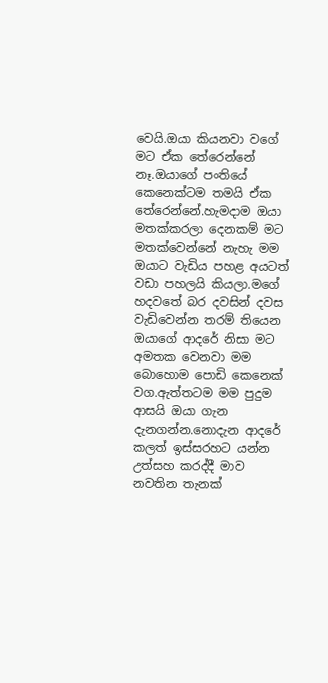වෙයි.ඔයා කියනවා වගේ මට ඒක තේරෙන්නේ නෑ.ඔයාගේ පංතියේ කෙනෙක්ටම තමයි ඒක තේරෙන්නේ.හැමදාම ඔයා මතක්කරලා දෙනකම් මට මතක්වෙන්නේ නැහැ මම ඔයාට වැඩිය පහළ අයටත් වඩා පහලයි කියලා.මගේ හදවතේ බර දවසින් දවස වැඩිවෙන්න තරම් තියෙන ඔයාගේ ආදරේ නිසා මට අමතක වෙනවා මම බොහොම පොඩි කෙනෙක් වග.ඇත්තටම මම පුදුම ආසයි ඔයා ගැන දැනගන්න.නොදැන ආදරේ කලත් ඉස්සරහට යන්න උත්සහ කරද්දී මාව නවතින තැනක්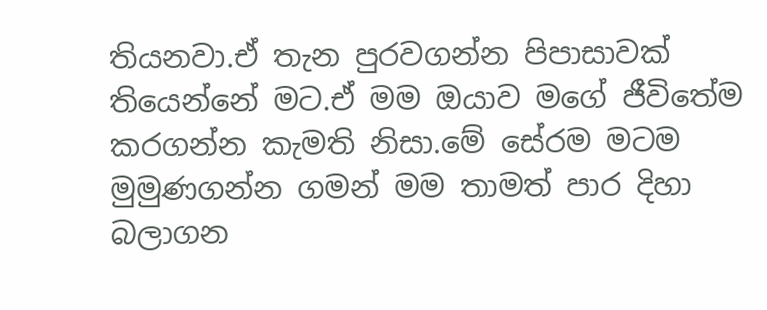තියනවා.ඒ තැන පුරවගන්න පිපාසාවක් තියෙන්නේ මට.ඒ මම ඔයාව මගේ ජීවිතේම කරගන්න කැමති නිසා.මේ සේරම මටම මුමුණගන්න ගමන් මම තාමත් පාර දිහා බලාගන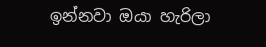ඉන්නවා ඔයා හැරිලා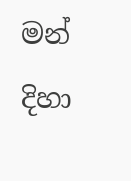මන් දිහා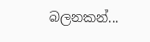බලනකන්...